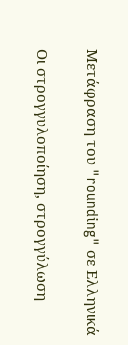Μετάφραση του "rounding" σε Ελληνικά

Οι στρογγυλοποίηση, στρογγύλωση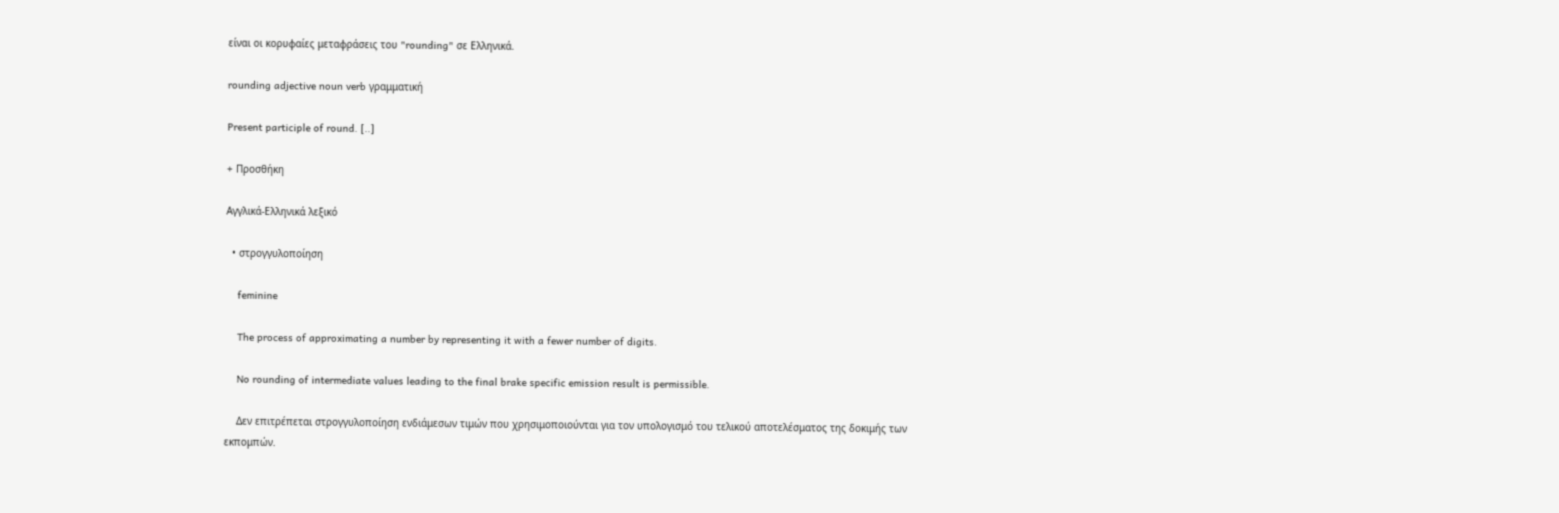είναι οι κορυφαίες μεταφράσεις του "rounding" σε Ελληνικά.

rounding adjective noun verb γραμματική

Present participle of round. [..]

+ Προσθήκη

Αγγλικά-Ελληνικά λεξικό

  • στρογγυλοποίηση

    feminine

    The process of approximating a number by representing it with a fewer number of digits.

    No rounding of intermediate values leading to the final brake specific emission result is permissible.

    Δεν επιτρέπεται στρογγυλοποίηση ενδιάμεσων τιμών που χρησιμοποιούνται για τον υπολογισμό του τελικού αποτελέσματος της δοκιμής των εκπομπών.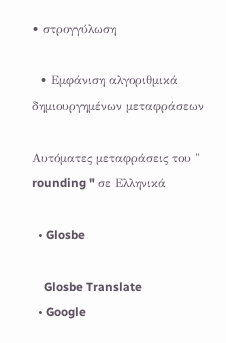• στρογγύλωση

  • Εμφάνιση αλγοριθμικά δημιουργημένων μεταφράσεων

Αυτόματες μεταφράσεις του " rounding " σε Ελληνικά

  • Glosbe

    Glosbe Translate
  • Google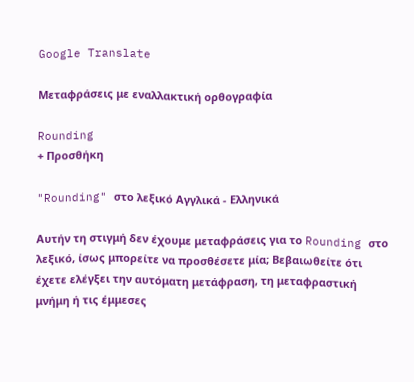Google Translate

Μεταφράσεις με εναλλακτική ορθογραφία

Rounding
+ Προσθήκη

"Rounding" στο λεξικό Αγγλικά - Ελληνικά

Αυτήν τη στιγμή δεν έχουμε μεταφράσεις για το Rounding στο λεξικό, ίσως μπορείτε να προσθέσετε μία; Βεβαιωθείτε ότι έχετε ελέγξει την αυτόματη μετάφραση, τη μεταφραστική μνήμη ή τις έμμεσες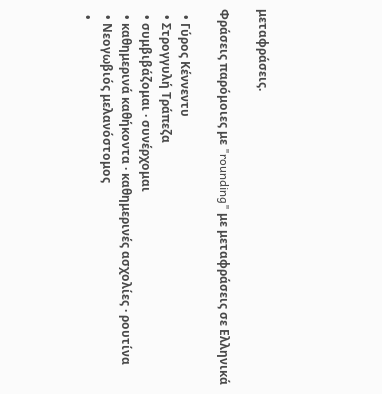μεταφράσεις.

Φράσεις παρόμοιες με "rounding" με μεταφράσεις σε Ελληνικά

  • Γύρος Κέννεντυ
  • Στρογγυλή Τράπεζα
  • συμβιβάζομαι · συνέρχομαι
  • καθημερινά καθήκοντα · καθημερινές ασχολίες · ρουτίνα
  • Νεογωβιός μελανόστομος
  •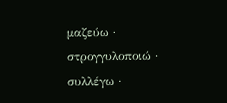μαζεύω · στρογγυλοποιώ · συλλέγω ·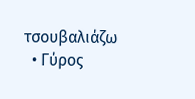τσουβαλιάζω
  • Γύρος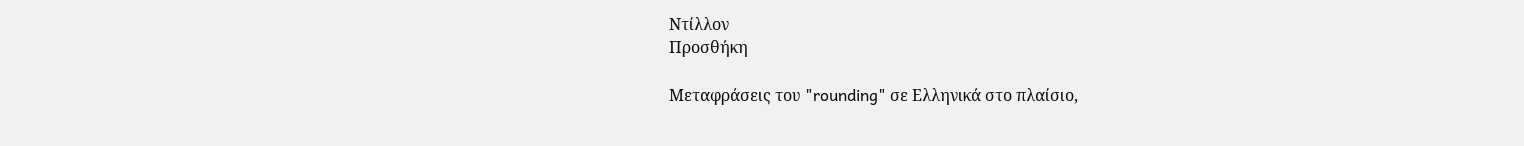Ντίλλον
Προσθήκη

Μεταφράσεις του "rounding" σε Ελληνικά στο πλαίσιο,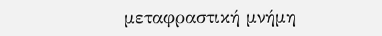μεταφραστική μνήμη